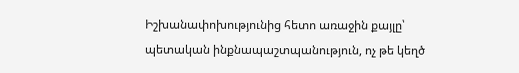Իշխանափոխությունից հետո առաջին քայլը՝ պետական ինքնապաշտպանություն, ոչ թե կեղծ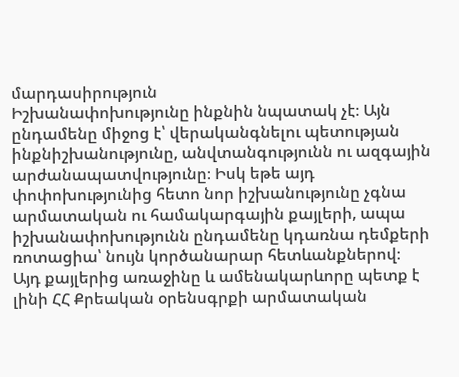մարդասիրություն
Իշխանափոխությունը ինքնին նպատակ չէ։ Այն ընդամենը միջոց է՝ վերականգնելու պետության ինքնիշխանությունը, անվտանգությունն ու ազգային արժանապատվությունը։ Իսկ եթե այդ փոփոխությունից հետո նոր իշխանությունը չգնա արմատական ու համակարգային քայլերի, ապա իշխանափոխությունն ընդամենը կդառնա դեմքերի ռոտացիա՝ նույն կործանարար հետևանքներով։
Այդ քայլերից առաջինը և ամենակարևորը պետք է լինի ՀՀ Քրեական օրենսգրքի արմատական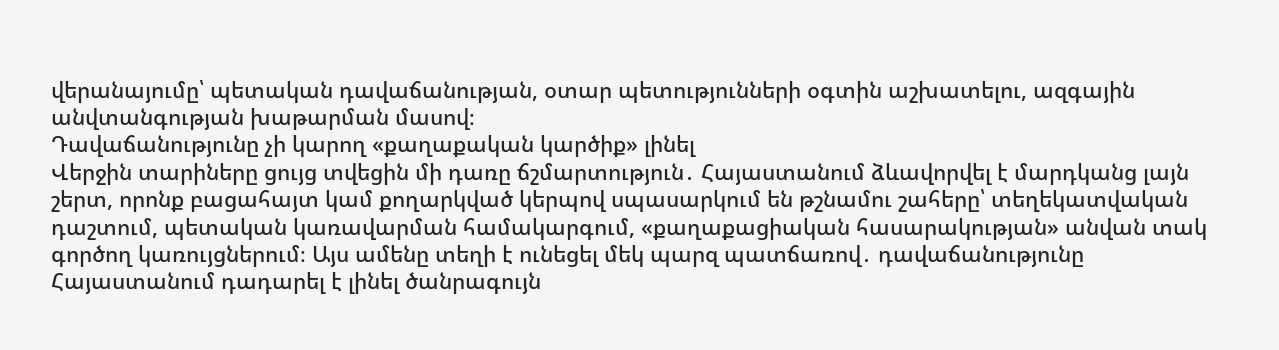վերանայումը՝ պետական դավաճանության, օտար պետությունների օգտին աշխատելու, ազգային անվտանգության խաթարման մասով։
Դավաճանությունը չի կարող «քաղաքական կարծիք» լինել
Վերջին տարիները ցույց տվեցին մի դառը ճշմարտություն․ Հայաստանում ձևավորվել է մարդկանց լայն շերտ, որոնք բացահայտ կամ քողարկված կերպով սպասարկում են թշնամու շահերը՝ տեղեկատվական դաշտում, պետական կառավարման համակարգում, «քաղաքացիական հասարակության» անվան տակ գործող կառույցներում։ Այս ամենը տեղի է ունեցել մեկ պարզ պատճառով․ դավաճանությունը Հայաստանում դադարել է լինել ծանրագույն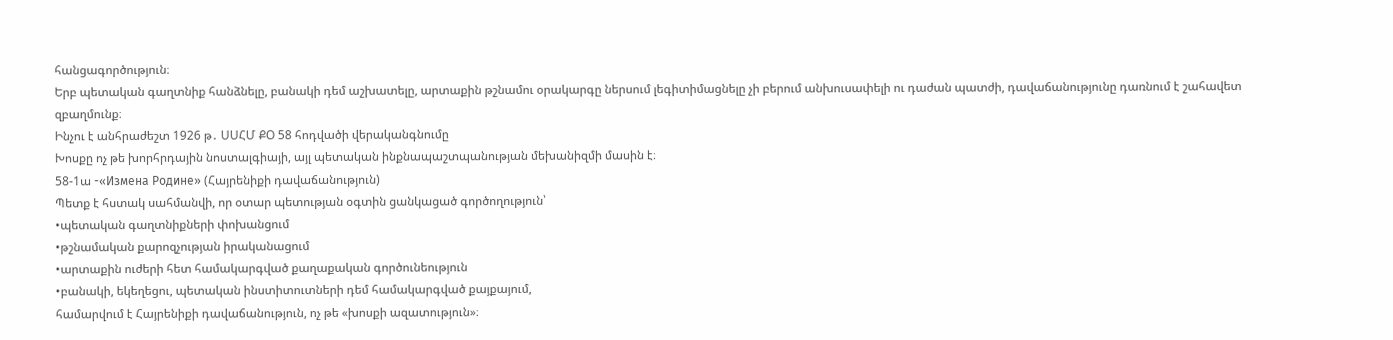հանցագործություն։
Երբ պետական գաղտնիք հանձնելը, բանակի դեմ աշխատելը, արտաքին թշնամու օրակարգը ներսում լեգիտիմացնելը չի բերում անխուսափելի ու դաժան պատժի, դավաճանությունը դառնում է շահավետ զբաղմունք։
Ինչու է անհրաժեշտ 1926 թ․ ՍՍՀՄ ՔՕ 58 հոդվածի վերականգնումը
Խոսքը ոչ թե խորհրդային նոստալգիայի, այլ պետական ինքնապաշտպանության մեխանիզմի մասին է։
58-1ա -«Измена Родине» (Հայրենիքի դավաճանություն)
Պետք է հստակ սահմանվի, որ օտար պետության օգտին ցանկացած գործողություն՝
•պետական գաղտնիքների փոխանցում
•թշնամական քարոզչության իրականացում
•արտաքին ուժերի հետ համակարգված քաղաքական գործունեություն
•բանակի, եկեղեցու, պետական ինստիտուտների դեմ համակարգված քայքայում,
համարվում է Հայրենիքի դավաճանություն, ոչ թե «խոսքի ազատություն»։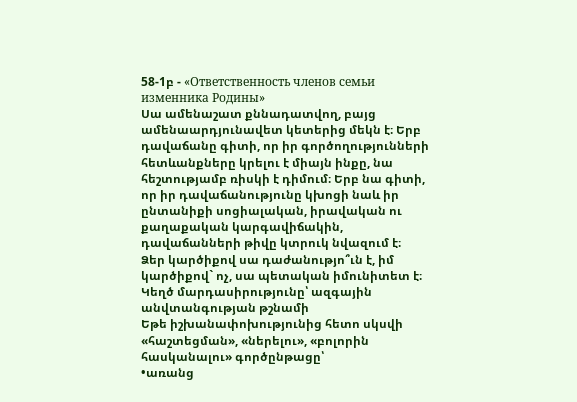58-1բ - «Ответственность членов семьи изменника Родины»
Սա ամենաշատ քննադատվող, բայց ամենաարդյունավետ կետերից մեկն է։ Երբ դավաճանը գիտի, որ իր գործողությունների հետևանքները կրելու է միայն ինքը, նա հեշտությամբ ռիսկի է դիմում։ Երբ նա գիտի, որ իր դավաճանությունը կխոցի նաև իր ընտանիքի սոցիալական, իրավական ու քաղաքական կարգավիճակին, դավաճանների թիվը կտրուկ նվազում է։
Ձեր կարծիքով սա դաժանությո՞ւն է, իմ կարծիքով` ոչ, սա պետական իմունիտետ է։
Կեղծ մարդասիրությունը՝ ազգային անվտանգության թշնամի
Եթե իշխանափոխությունից հետո սկսվի «հաշտեցման», «ներելու», «բոլորին հասկանալու» գործընթացը՝
•առանց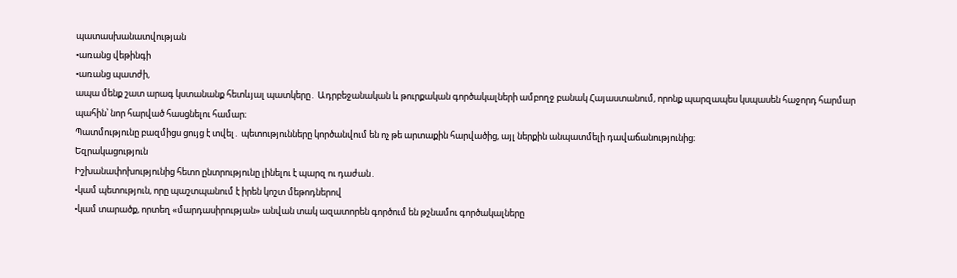պատասխանատվության
•առանց վեթինգի
•առանց պատժի,
ապա մենք շատ արագ կստանանք հետևյալ պատկերը․ Ադրբեջանական և թուրքական գործակալների ամբողջ բանակ Հայաստանում, որոնք պարզապես կսպասեն հաջորդ հարմար պահին՝ նոր հարված հասցնելու համար։
Պատմությունը բազմիցս ցույց է տվել․ պետությունները կործանվում են ոչ թե արտաքին հարվածից, այլ ներքին անպատմելի դավաճանությունից։
Եզրակացություն
Իշխանափոխությունից հետո ընտրությունը լինելու է պարզ ու դաժան․
•կամ պետություն, որը պաշտպանում է իրեն կոշտ մեթոդներով
•կամ տարածք, որտեղ «մարդասիրության» անվան տակ ազատորեն գործում են թշնամու գործակալները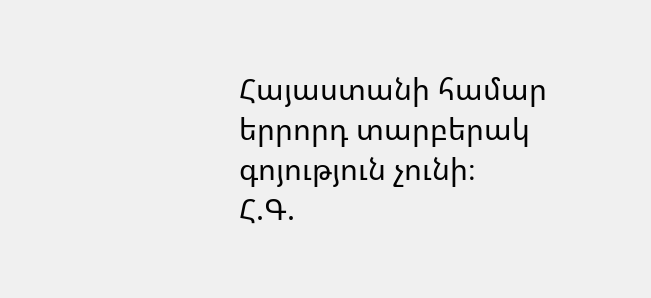Հայաստանի համար երրորդ տարբերակ գոյություն չունի։
Հ.Գ.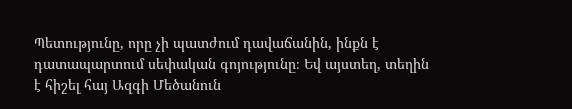Պետությունը, որը չի պատժում դավաճանին, ինքն է դատապարտում սեփական գոյությունը։ Եվ այստեղ, տեղին է հիշել հայ Ազգի Մեծանուն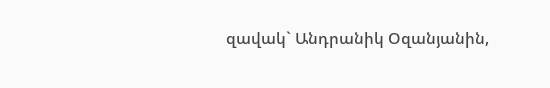զավակ` Անդրանիկ Օզանյանին,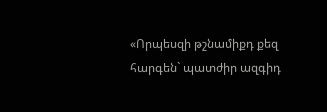«Որպեսզի թշնամիքդ քեզ հարգեն` պատժիր ազգիդ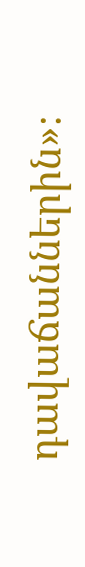դավաճաններին»։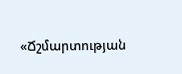«Ճշմարտության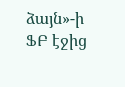ձայն»-ի ՖԲ էջից